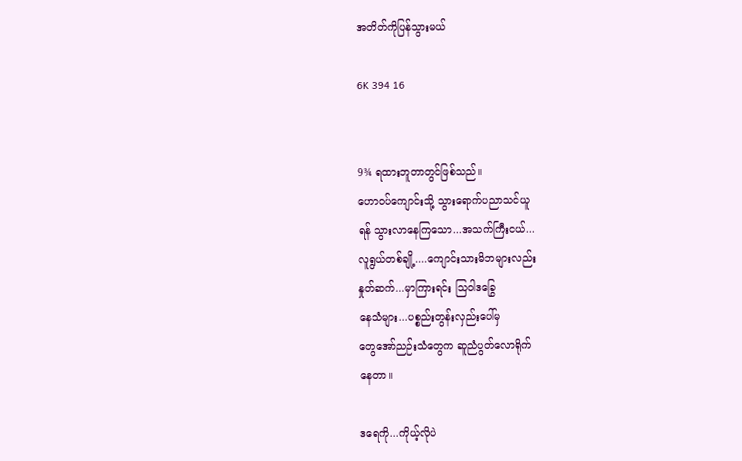အတိတ်ကိုပြန်သွားမယ်

6K 394 16


9¾ ရထားဘူတာတွင်ဖြစ်သည်။
ဟောဝပ်ကျောင်းသို့ သွားရောက်ပညာသင်ယူ
ရန် သွားလာနေကြသော...အသက်ကြီးငယ်...
လူရွယ်တစ်ချို့....ကျောင်းသားမိဘများလည်း
နှုတ်ဆက်...မှာကြားရင်း သြဝါဒခြွေ
နေသံများ...ပစ္စည်းတွန်းလှည်းပေါ်မှ
တွေအော်ညဉ်းသံတွေက ဆူညံပွတ်လောရိုက်
နေတာ။

ဒရေကို...ကိုယ့်လိုပဲ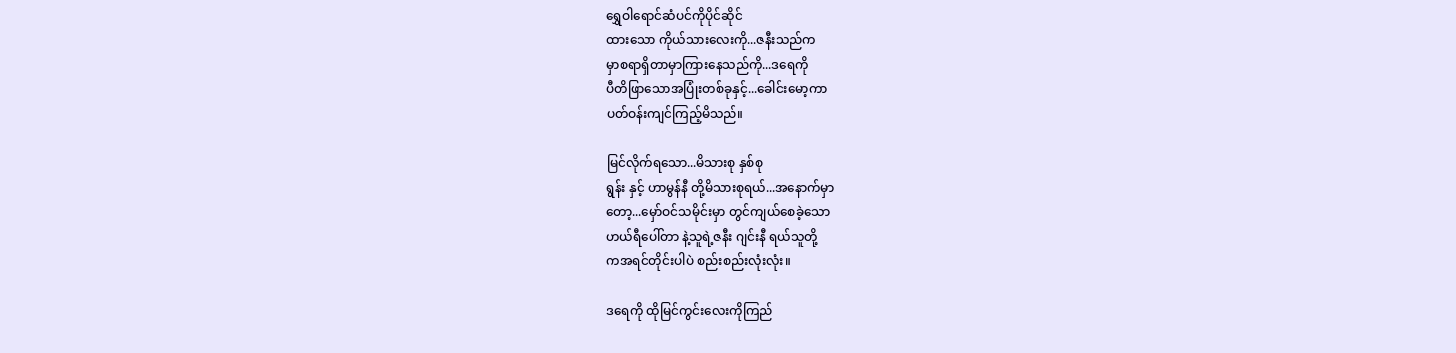ရွှေဝါရောင်ဆံပင်ကိုပိုင်ဆိုင်
ထားသော ကိုယ်သားလေးကို...ဇနီးသည်က
မှာစရာရှိတာမှာကြားနေသည်ကို...ဒရေကို
ပီတိဖြာသောအပြုံးတစ်ခုနှင့်...ခေါင်းမော့ကာ
ပတ်ဝန်းကျင်ကြည့်မိသည်။

မြင်လိုက်ရသော...မိသားစု နှစ်စု
ရွန်း နှင့် ဟာမွန်နီ တို့မိသားစုရယ်...အနောက်မှာ
တော့...မှော်ဝင်သမိုင်းမှာ တွင်ကျယ်စေခဲ့သော
ဟယ်ရီပေါ်တာ နဲ့သူရဲ့ဇနီး ဂျင်းနီ ရယ်သူတို့
ကအရင်တိုင်းပါပဲ စည်းစည်းလုံးလုံး။

ဒရေကို ထိုမြင်ကွင်းလေးကိုကြည်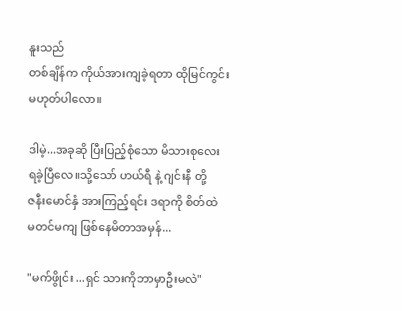နူးသည်
တစ်ချိန်က ကိုယ်အားကျခဲ့ရတာ ထိုမြင်ကွင်း
မဟုတ်ပါလော။

ဒါမဲ့...အခုဆို ပြီးပြည့်စုံသော မိသားစုလေး
ရခဲ့ပြီလေ။သို့သော် ဟယ်ရီ နဲ့ ဂျင်းနီ တို့
ဇနီးမောင်နှံ အားကြည့်ရင်း ဒရာကို စိတ်ထဲ
မတင်မကျ ဖြစ်နေမိတာအမှန်...

"မက်ဖွိုင်း ...ရှင် သားကိုဘာမှာဦးမလဲ"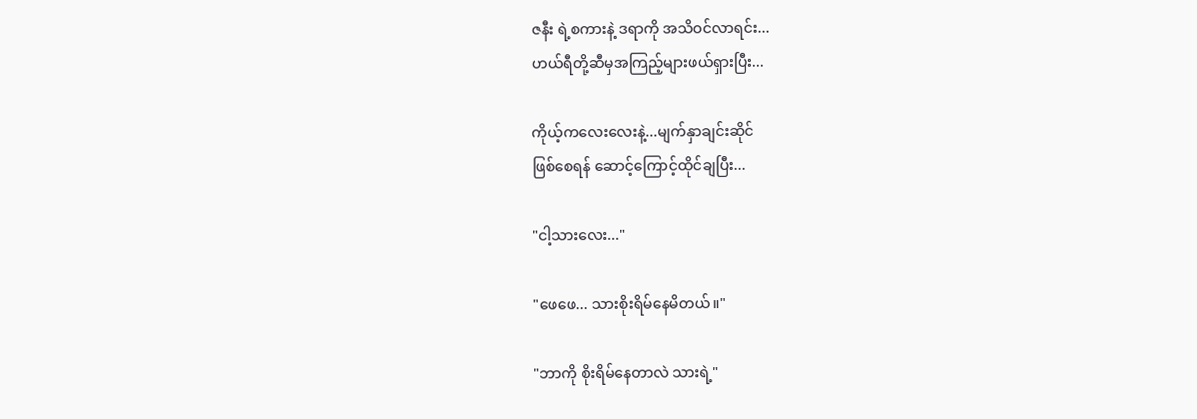ဇနီး ရဲ့စကားနဲ့ ဒရာကို အသိဝင်လာရင်း...
ဟယ်ရီတို့ဆီမှအကြည့်များဖယ်ရှားပြီး...

ကိုယ့်ကလေးလေးနဲ့...မျက်နှာချင်းဆိုင်
ဖြစ်စေရန် ဆောင့်ကြောင့်ထိုင်ချပြီး...

"ငါ့သားလေး..."

"ဖေဖေ... သားစိုးရိမ်နေမိတယ်။"

"ဘာကို စိုးရိမ်နေတာလဲ သားရဲ့"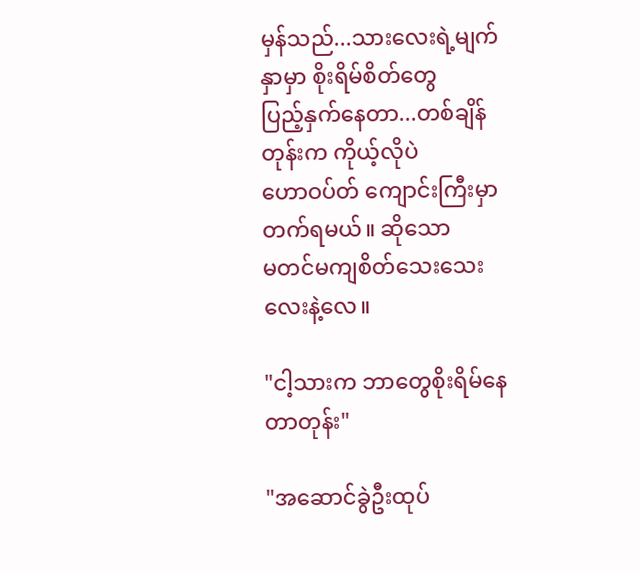မှန်သည်...သားလေးရဲ့မျက်နှာမှာ စိုးရိမ်စိတ်တွေ
ပြည့်နှက်နေတာ...တစ်ချိန်တုန်းက ကိုယ့်လိုပဲ
ဟောဝပ်တ် ကျောင်းကြီးမှာတက်ရမယ်။ ဆိုသော
မတင်မကျစိတ်သေးသေးလေးနဲ့လေ။

"ငါ့သားက ဘာတွေစိုးရိမ်နေတာတုန်း"

"အဆောင်ခွဲဦးထုပ်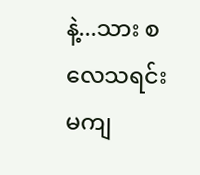နဲ့...သား စလေသရင်း
မကျ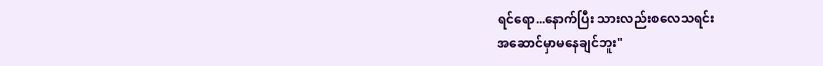ရင်ရော...နောက်ပြီး သားလည်းစလေသရင်း
အဆောင်မှာမနေချင်ဘူး"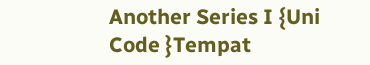Another Series I {Uni Code }Tempat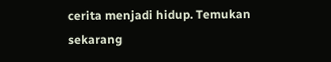cerita menjadi hidup. Temukan sekarang